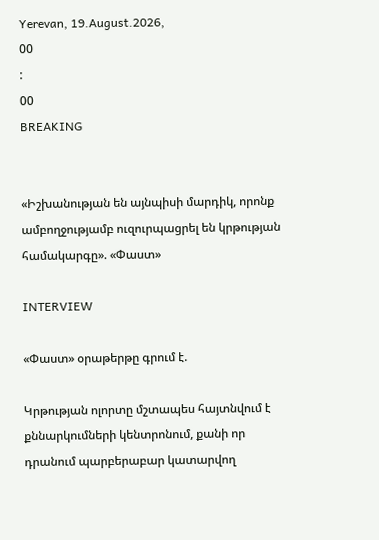Yerevan, 19.August.2026,
00
:
00
BREAKING


«Իշխանության են այնպիսի մարդիկ, որոնք ամբողջությամբ ուզուրպացրել են կրթության համակարգը». «Փաստ»

INTERVIEW

«Փաստ» օրաթերթը գրում է.

Կրթության ոլորտը մշտապես հայտնվում է քննարկումների կենտրոնում, քանի որ դրանում պարբերաբար կատարվող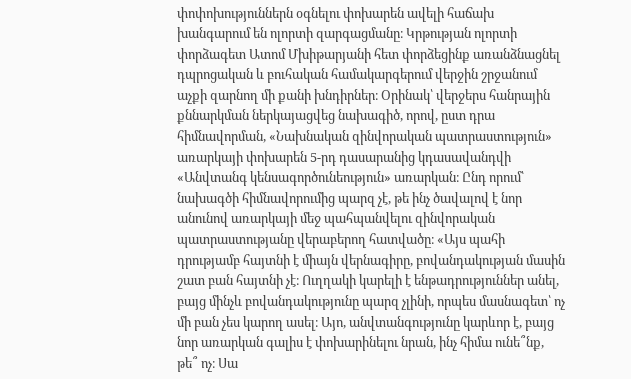փոփոխություններն օգնելու փոխարեն ավելի հաճախ խանգարում են ոլորտի զարգացմանը։ Կրթության ոլորտի փորձագետ Ատոմ Մխիթարյանի հետ փորձեցինք առանձնացնել դպրոցական և բուհական համակարգերում վերջին շրջանում աչքի զարնող մի քանի խնդիրներ։ Օրինակ՝ վերջերս հանրային քննարկման ներկայացվեց նախագիծ, որով, ըստ դրա հիմնավորման, «Նախնական զինվորական պատրաստություն» առարկայի փոխարեն 5-րդ դասարանից կդասավանդվի «Անվտանգ կենսագործունեություն» առարկան։ Ընդ որում՝ նախագծի հիմնավորումից պարզ չէ, թե ինչ ծավալով է նոր անունով առարկայի մեջ պահպանվելու զինվորական պատրաստությանը վերաբերող հատվածը։ «Այս պահի դրությամբ հայտնի է միայն վերնագիրը, բովանդակության մասին շատ բան հայտնի չէ։ Ուղղակի կարելի է ենթադրություններ անել, բայց մինչև բովանդակությունը պարզ չլինի, որպես մասնագետ՝ ոչ մի բան չես կարող ասել։ Այո, անվտանգությունը կարևոր է, բայց նոր առարկան գալիս է փոխարինելու նրան, ինչ հիմա ունե՞նք, թե՞ ոչ։ Սա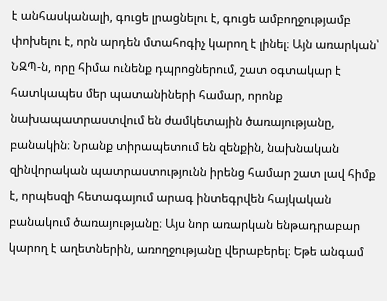է անհասկանալի, գուցե լրացնելու է, գուցե ամբողջությամբ փոխելու է, որն արդեն մտահոգիչ կարող է լինել։ Այն առարկան՝ ՆԶՊ-ն, որը հիմա ունենք դպրոցներում, շատ օգտակար է հատկապես մեր պատանիների համար, որոնք նախապատրաստվում են ժամկետային ծառայությանը, բանակին։ Նրանք տիրապետում են զենքին, նախնական զինվորական պատրաստությունն իրենց համար շատ լավ հիմք է, որպեսզի հետագայում արագ ինտեգրվեն հայկական բանակում ծառայությանը։ Այս նոր առարկան ենթադրաբար կարող է աղետներին, առողջությանը վերաբերել։ Եթե անգամ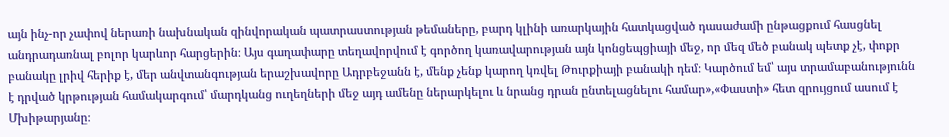այն ինչ-որ չափով ներառի նախնական զինվորական պատրաստության թեմաները, բարդ կլինի առարկային հատկացված դասաժամի ընթացքում հասցնել անդրադառնալ բոլոր կարևոր հարցերին։ Այս գաղափարը տեղավորվում է գործող կառավարության այն կոնցեպցիայի մեջ, որ մեզ մեծ բանակ պետք չէ, փոքր բանակը լրիվ հերիք է, մեր անվտանգության երաշխավորը Ադրբեջանն է, մենք չենք կարող կռվել Թուրքիայի բանակի դեմ։ Կարծում եմ՝ այս տրամաբանությունն է դրված կրթության համակարգում՝ մարդկանց ուղեղների մեջ այդ ամենը ներարկելու և նրանց դրան ընտելացնելու համար»,«Փաստի» հետ զրույցում ասում է Մխիթարյանը։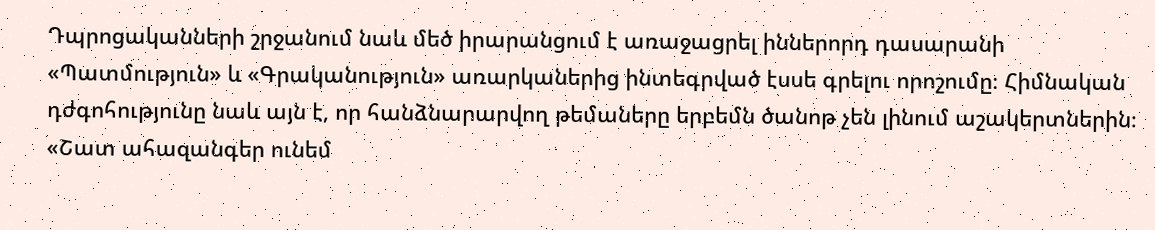Դպրոցականների շրջանում նաև մեծ իրարանցում է առաջացրել իններորդ դասարանի «Պատմություն» և «Գրականություն» առարկաներից ինտեգրված էսսե գրելու որոշումը։ Հիմնական դժգոհությունը նաև այն է, որ հանձնարարվող թեմաները երբեմն ծանոթ չեն լինում աշակերտներին։ «Շատ ահազանգեր ունեմ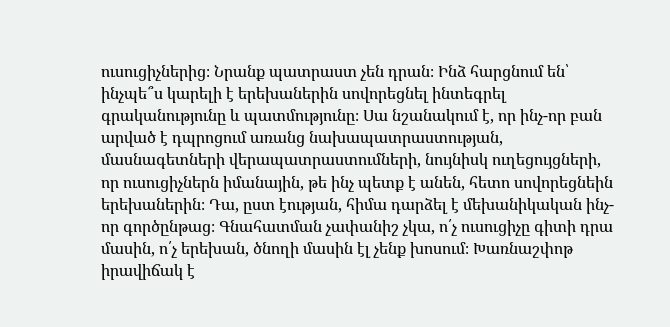ուսուցիչներից։ Նրանք պատրաստ չեն դրան։ Ինձ հարցնում են՝ ինչպե՞ս կարելի է երեխաներին սովորեցնել ինտեգրել գրականությունը և պատմությունը։ Սա նշանակում է, որ ինչ-որ բան արված է դպրոցում առանց նախապատրաստության, մասնագետների վերապատրաստումների, նույնիսկ ուղեցույցների, որ ուսուցիչներն իմանային, թե ինչ պետք է անեն, հետո սովորեցնեին երեխաներին։ Դա, ըստ էության, հիմա դարձել է մեխանիկական ինչ-որ գործընթաց։ Գնահատման չափանիշ չկա, ո՛չ ուսուցիչը գիտի դրա մասին, ո՛չ երեխան, ծնողի մասին էլ չենք խոսում։ Խառնաշփոթ իրավիճակ է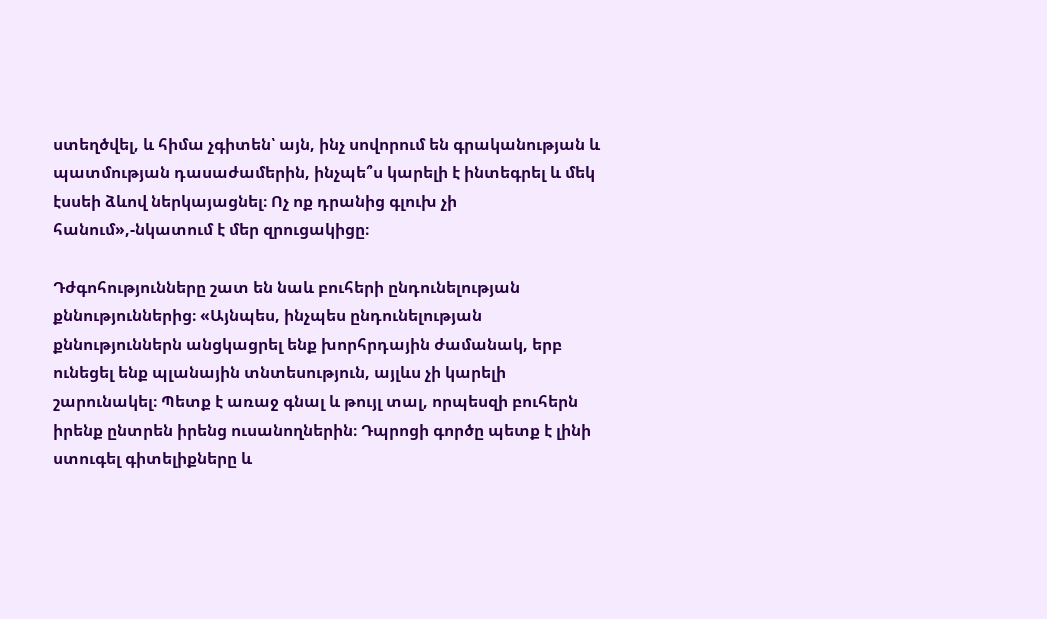ստեղծվել, և հիմա չգիտեն՝ այն, ինչ սովորում են գրականության և պատմության դասաժամերին, ինչպե՞ս կարելի է ինտեգրել և մեկ էսսեի ձևով ներկայացնել։ Ոչ ոք դրանից գլուխ չի հանում»,-նկատում է մեր զրուցակիցը։

Դժգոհությունները շատ են նաև բուհերի ընդունելության քննություններից։ «Այնպես, ինչպես ընդունելության քննություններն անցկացրել ենք խորհրդային ժամանակ, երբ ունեցել ենք պլանային տնտեսություն, այլևս չի կարելի շարունակել։ Պետք է առաջ գնալ և թույլ տալ, որպեսզի բուհերն իրենք ընտրեն իրենց ուսանողներին։ Դպրոցի գործը պետք է լինի ստուգել գիտելիքները և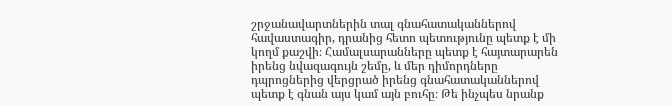շրջանավարտներին տալ գնահատականներով հավաստագիր, դրանից հետո պետությունը պետք է մի կողմ քաշվի։ Համալսարանները պետք է հայտարարեն իրենց նվազագույն շեմը, և մեր դիմորդները դպրոցներից վերցրած իրենց գնահատականներով պետք է գնան այս կամ այն բուհը։ Թե ինչպես նրանք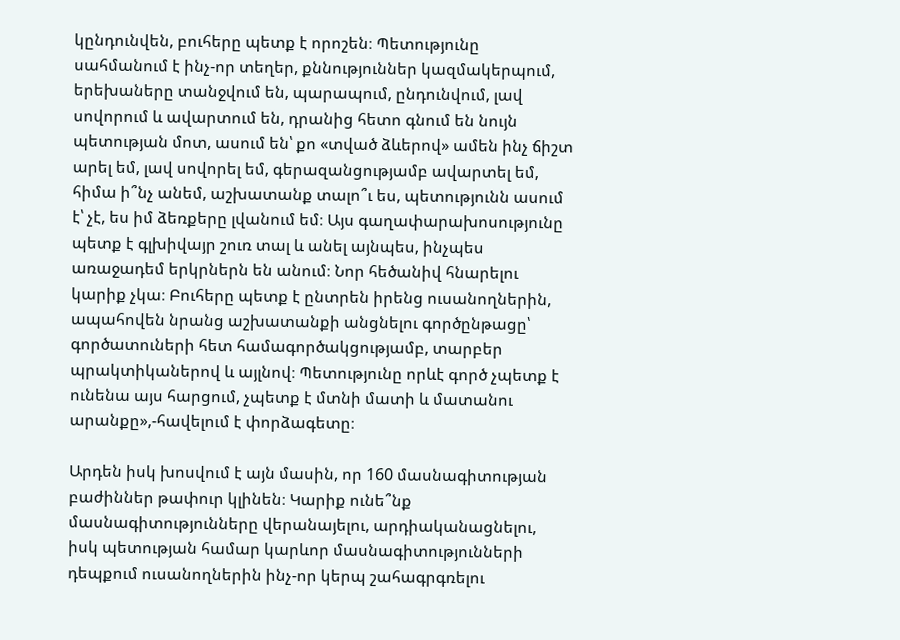կընդունվեն, բուհերը պետք է որոշեն։ Պետությունը սահմանում է ինչ-որ տեղեր, քննություններ կազմակերպում, երեխաները տանջվում են, պարապում, ընդունվում, լավ սովորում և ավարտում են, դրանից հետո գնում են նույն պետության մոտ, ասում են՝ քո «տված ձևերով» ամեն ինչ ճիշտ արել եմ, լավ սովորել եմ, գերազանցությամբ ավարտել եմ, հիմա ի՞նչ անեմ, աշխատանք տալո՞ւ ես, պետությունն ասում է՝ չէ, ես իմ ձեռքերը լվանում եմ։ Այս գաղափարախոսությունը պետք է գլխիվայր շուռ տալ և անել այնպես, ինչպես առաջադեմ երկրներն են անում։ Նոր հեծանիվ հնարելու կարիք չկա։ Բուհերը պետք է ընտրեն իրենց ուսանողներին, ապահովեն նրանց աշխատանքի անցնելու գործընթացը՝ գործատուների հետ համագործակցությամբ, տարբեր պրակտիկաներով և այլնով։ Պետությունը որևէ գործ չպետք է ունենա այս հարցում, չպետք է մտնի մատի և մատանու արանքը»,-հավելում է փորձագետը։

Արդեն իսկ խոսվում է այն մասին, որ 160 մասնագիտության բաժիններ թափուր կլինեն։ Կարիք ունե՞նք մասնագիտությունները վերանայելու, արդիականացնելու, իսկ պետության համար կարևոր մասնագիտությունների դեպքում ուսանողներին ինչ-որ կերպ շահագրգռելու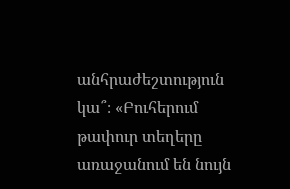անհրաժեշտություն կա՞։ «Բուհերում թափուր տեղերը առաջանում են նույն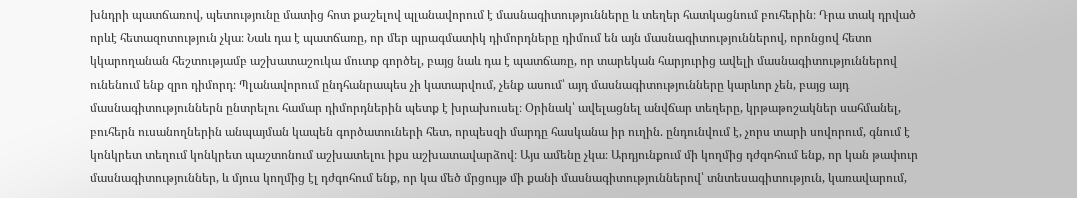խնդրի պատճառով, պետությունը մատից հոտ քաշելով պլանավորում է մասնագիտությունները և տեղեր հատկացնում բուհերին։ Դրա տակ դրված որևէ հետազոտություն չկա։ Նաև դա է պատճառը, որ մեր պրագմատիկ դիմորդները դիմում են այն մասնագիտություններով, որոնցով հետո կկարողանան հեշտությամբ աշխատաշուկա մուտք գործել, բայց նաև դա է պատճառը, որ տարեկան հարյուրից ավելի մասնագիտություններով ունենում ենք զրո դիմորդ։ Պլանավորում ընդհանրապես չի կատարվում, չենք ասում՝ այդ մասնագիտությունները կարևոր չեն, բայց այդ մասնագիտություններն ընտրելու համար դիմորդներին պետք է խրախուսել։ Օրինակ՝ ավելացնել անվճար տեղերը, կրթաթոշակներ սահմանել, բուհերն ուսանողներին անպայման կապեն գործատուների հետ, որպեսզի մարդը հասկանա իր ուղին. ընդունվում է, չորս տարի սովորում, գնում է կոնկրետ տեղում կոնկրետ պաշտոնում աշխատելու իքս աշխատավարձով։ Այս ամենը չկա։ Արդյունքում մի կողմից դժգոհում ենք, որ կան թափուր մասնագիտություններ, և մյուս կողմից էլ դժգոհում ենք, որ կա մեծ մրցույթ մի քանի մասնագիտություններով՝ տնտեսագիտություն, կառավարում,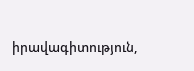իրավագիտություն,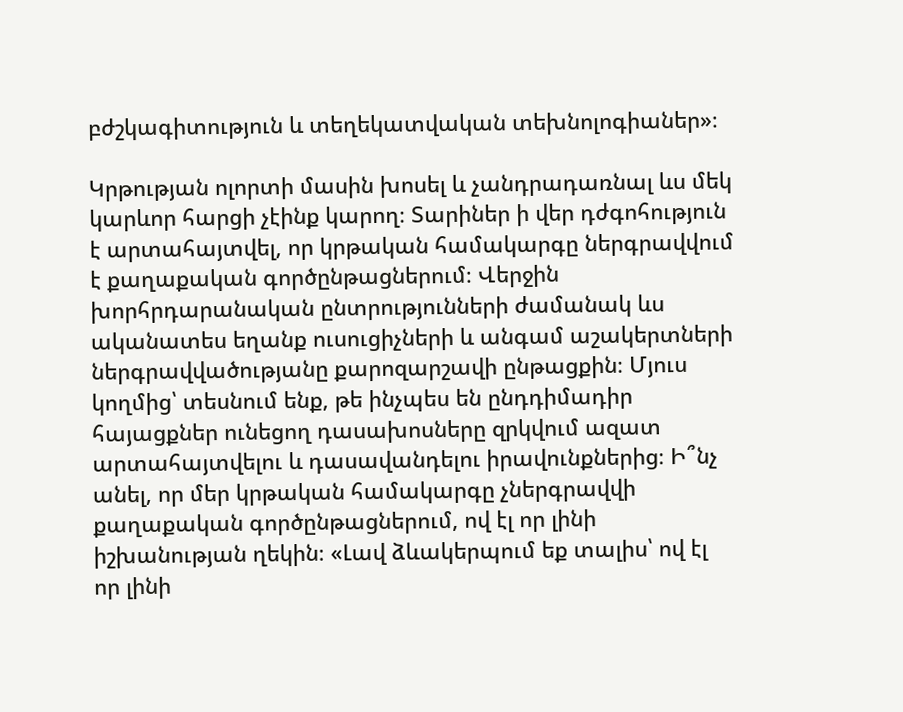բժշկագիտություն և տեղեկատվական տեխնոլոգիաներ»։

Կրթության ոլորտի մասին խոսել և չանդրադառնալ ևս մեկ կարևոր հարցի չէինք կարող։ Տարիներ ի վեր դժգոհություն է արտահայտվել, որ կրթական համակարգը ներգրավվում է քաղաքական գործընթացներում։ Վերջին խորհրդարանական ընտրությունների ժամանակ ևս ականատես եղանք ուսուցիչների և անգամ աշակերտների ներգրավվածությանը քարոզարշավի ընթացքին։ Մյուս կողմից՝ տեսնում ենք, թե ինչպես են ընդդիմադիր հայացքներ ունեցող դասախոսները զրկվում ազատ արտահայտվելու և դասավանդելու իրավունքներից։ Ի՞նչ անել, որ մեր կրթական համակարգը չներգրավվի քաղաքական գործընթացներում, ով էլ որ լինի իշխանության ղեկին։ «Լավ ձևակերպում եք տալիս՝ ով էլ որ լինի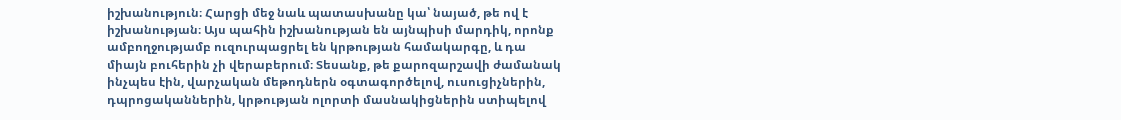իշխանություն։ Հարցի մեջ նաև պատասխանը կա՝ նայած, թե ով է իշխանության։ Այս պահին իշխանության են այնպիսի մարդիկ, որոնք ամբողջությամբ ուզուրպացրել են կրթության համակարգը, և դա միայն բուհերին չի վերաբերում։ Տեսանք, թե քարոզարշավի ժամանակ ինչպես էին, վարչական մեթոդներն օգտագործելով, ուսուցիչներին, դպրոցականներին, կրթության ոլորտի մասնակիցներին ստիպելով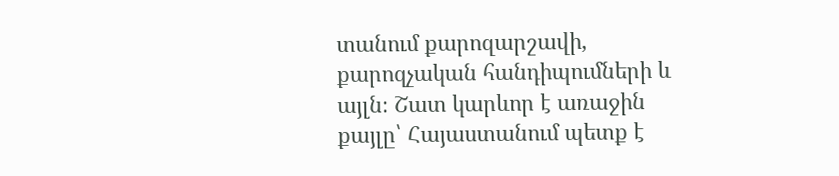տանում քարոզարշավի, քարոզչական հանդիպումների և այլն։ Շատ կարևոր է առաջին քայլը՝ Հայաստանում պետք է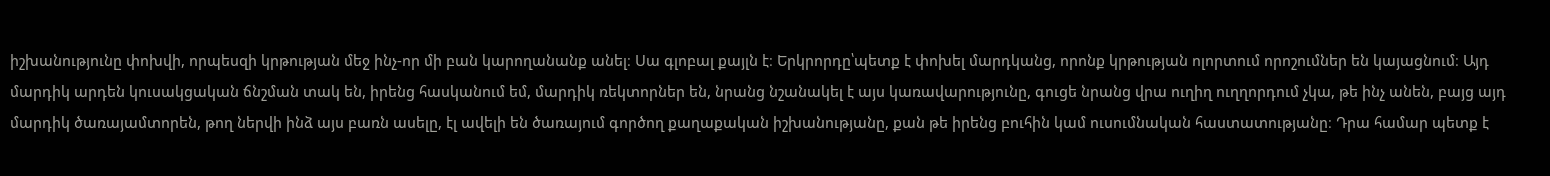իշխանությունը փոխվի, որպեսզի կրթության մեջ ինչ-որ մի բան կարողանանք անել։ Սա գլոբալ քայլն է։ Երկրորդը՝պետք է փոխել մարդկանց, որոնք կրթության ոլորտում որոշումներ են կայացնում։ Այդ մարդիկ արդեն կուսակցական ճնշման տակ են, իրենց հասկանում եմ, մարդիկ ռեկտորներ են, նրանց նշանակել է այս կառավարությունը, գուցե նրանց վրա ուղիղ ուղղորդում չկա, թե ինչ անեն, բայց այդ մարդիկ ծառայամտորեն, թող ներվի ինձ այս բառն ասելը, էլ ավելի են ծառայում գործող քաղաքական իշխանությանը, քան թե իրենց բուհին կամ ուսումնական հաստատությանը։ Դրա համար պետք է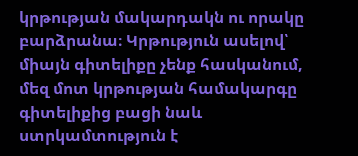կրթության մակարդակն ու որակը բարձրանա։ Կրթություն ասելով՝ միայն գիտելիքը չենք հասկանում, մեզ մոտ կրթության համակարգը գիտելիքից բացի նաև ստրկամտություն է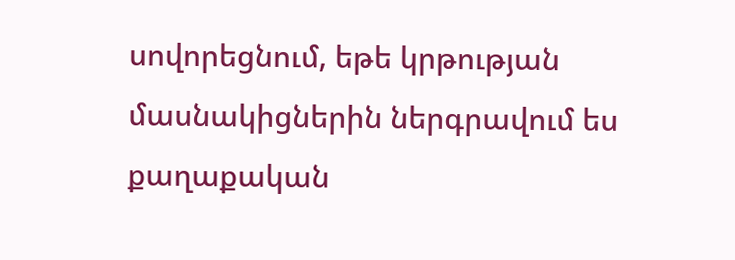սովորեցնում, եթե կրթության մասնակիցներին ներգրավում ես քաղաքական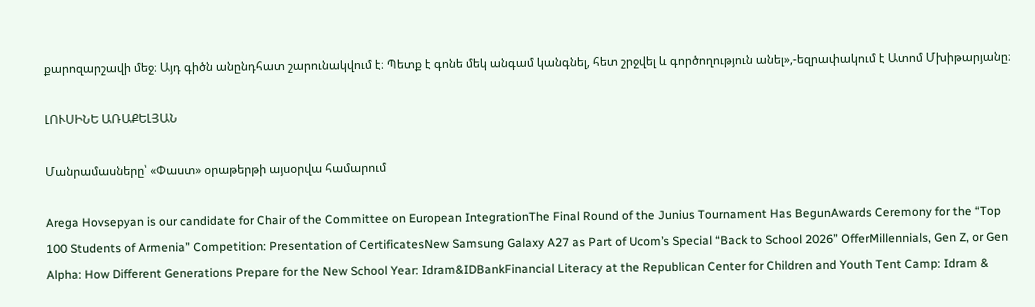քարոզարշավի մեջ։ Այդ գիծն անընդհատ շարունակվում է։ Պետք է գոնե մեկ անգամ կանգնել, հետ շրջվել և գործողություն անել»,-եզրափակում է Ատոմ Մխիթարյանը։

ԼՈՒՍԻՆԵ ԱՌԱՔԵԼՅԱՆ

Մանրամասները՝ «Փաստ» օրաթերթի այսօրվա համարում

Arega Hovsepyan is our candidate for Chair of the Committee on European IntegrationThe Final Round of the Junius Tournament Has BegunAwards Ceremony for the “Top 100 Students of Armenia” Competition: Presentation of CertificatesNew Samsung Galaxy A27 as Part of Ucom’s Special “Back to School 2026” OfferMillennials, Gen Z, or Gen Alpha: How Different Generations Prepare for the New School Year: Idram&IDBankFinancial Literacy at the Republican Center for Children and Youth Tent Camp: Idram &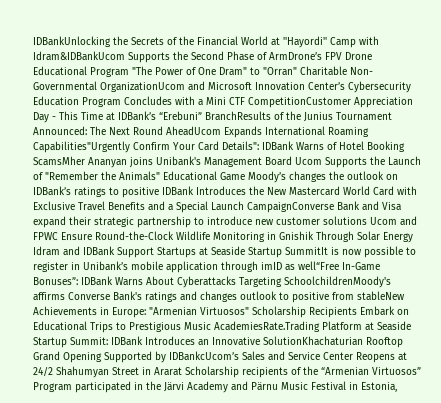IDBankUnlocking the Secrets of the Financial World at ''Hayordi'' Camp with Idram&IDBankUcom Supports the Second Phase of ArmDrone’s FPV Drone Educational Program "The Power of One Dram" to "Orran" Charitable Non-Governmental OrganizationUcom and Microsoft Innovation Center’s Cybersecurity Education Program Concludes with a Mini CTF CompetitionCustomer Appreciation Day - This Time at IDBank’s “Erebuni” BranchResults of the Junius Tournament Announced: The Next Round AheadUcom Expands International Roaming Capabilities"Urgently Confirm Your Card Details": IDBank Warns of Hotel Booking ScamsMher Ananyan joins Unibank's Management Board Ucom Supports the Launch of "Remember the Animals" Educational Game Moody’s changes the outlook on IDBank’s ratings to positive IDBank Introduces the New Mastercard World Card with Exclusive Travel Benefits and a Special Launch CampaignConverse Bank and Visa expand their strategic partnership to introduce new customer solutions Ucom and FPWC Ensure Round-the-Clock Wildlife Monitoring in Gnishik Through Solar Energy Idram and IDBank Support Startups at Seaside Startup SummitIt is now possible to register in Unibank’s mobile application through imID as well“Free In-Game Bonuses”: IDBank Warns About Cyberattacks Targeting SchoolchildrenMoody's affirms Converse Bank's ratings and changes outlook to positive from stableNew Achievements in Europe: "Armenian Virtuosos" Scholarship Recipients Embark on Educational Trips to Prestigious Music AcademiesRate.Trading Platform at Seaside Startup Summit: IDBank Introduces an Innovative SolutionKhachaturian Rooftop Grand Opening Supported by IDBankcUcom’s Sales and Service Center Reopens at 24/2 Shahumyan Street in Ararat Scholarship recipients of the “Armenian Virtuosos” Program participated in the Järvi Academy and Pärnu Music Festival in Estonia,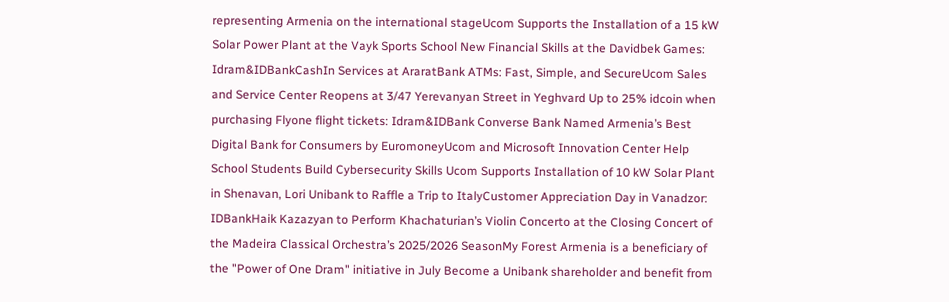representing Armenia on the international stageUcom Supports the Installation of a 15 kW Solar Power Plant at the Vayk Sports School New Financial Skills at the Davidbek Games: Idram&IDBankCashIn Services at AraratBank ATMs: Fast, Simple, and SecureUcom Sales and Service Center Reopens at 3/47 Yerevanyan Street in Yeghvard Up to 25% idcoin when purchasing Flyone flight tickets: Idram&IDBank Converse Bank Named Armenia’s Best Digital Bank for Consumers by EuromoneyUcom and Microsoft Innovation Center Help School Students Build Cybersecurity Skills Ucom Supports Installation of 10 kW Solar Plant in Shenavan, Lori Unibank to Raffle a Trip to ItalyCustomer Appreciation Day in Vanadzor: IDBankHaik Kazazyan to Perform Khachaturian’s Violin Concerto at the Closing Concert of the Madeira Classical Orchestra’s 2025/2026 SeasonMy Forest Armenia is a beneficiary of the "Power of One Dram" initiative in July Become a Unibank shareholder and benefit from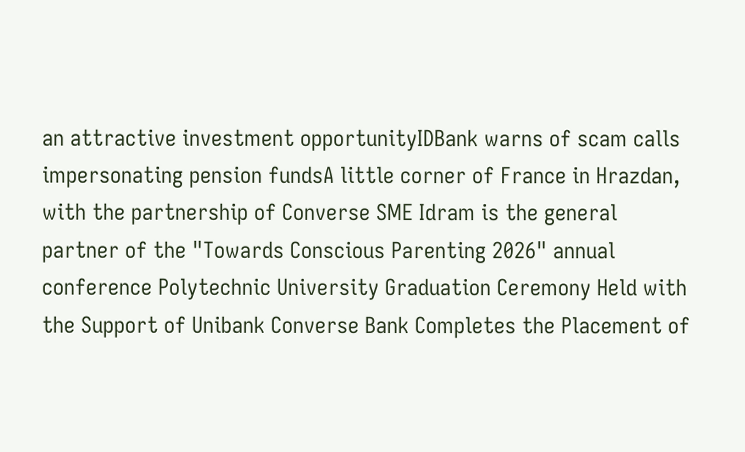an attractive investment opportunityIDBank warns of scam calls impersonating pension fundsA little corner of France in Hrazdan, with the partnership of Converse SME Idram is the general partner of the "Towards Conscious Parenting 2026" annual conference Polytechnic University Graduation Ceremony Held with the Support of Unibank Converse Bank Completes the Placement of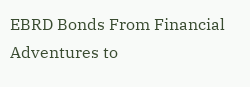EBRD Bonds From Financial Adventures to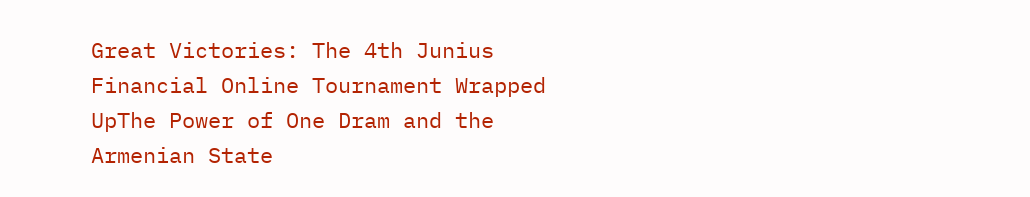Great Victories: The 4th Junius Financial Online Tournament Wrapped UpThe Power of One Dram and the Armenian State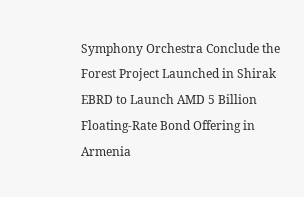Symphony Orchestra Conclude the Forest Project Launched in Shirak EBRD to Launch AMD 5 Billion Floating-Rate Bond Offering in Armenia